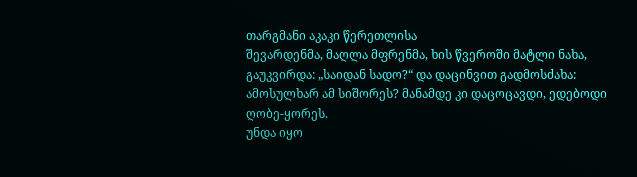თარგმანი აკაკი წერეთლისა
შევარდენმა, მაღლა მფრენმა, ხის წვეროში მატლი ნახა, გაუკვირდა: „საიდან სადო?“ და დაცინვით გადმოსძახა:
ამოსულხარ ამ სიშორეს? მანამდე კი დაცოცავდი, ედებოდი ღობე-ყორეს.
უნდა იყო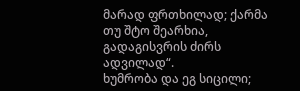მარად ფრთხილად; ქარმა თუ შტო შეარხია, გადაგისვრის ძირს ადვილად“.
ხუმრობა და ეგ სიცილი;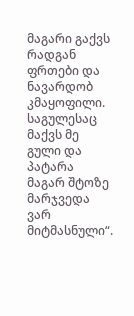მაგარი გაქვს რადგან ფრთები და ნავარდობ კმაყოფილი.
საგულესაც მაქვს მე გული და პატარა მაგარ შტოზე მარჯვედა ვარ მიტმასნული“.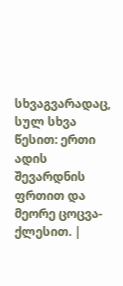სხვაგვარადაც, სულ სხვა წესით: ერთი ადის შევარდნის ფრთით და მეორე ცოცვა-ქლესით. |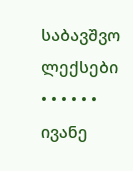საბავშვო ლექსები • • • • • • ივანე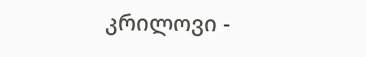კრილოვი -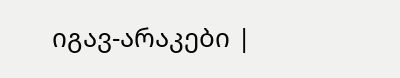იგავ-არაკები |